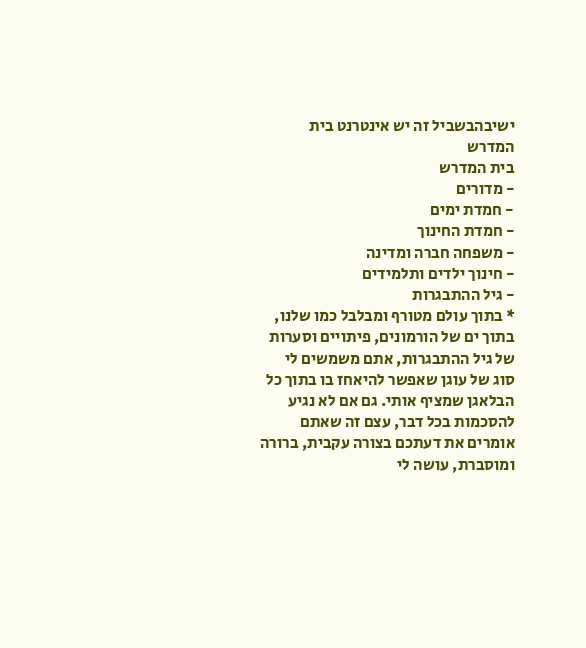ישיבהבשביל זה יש אינטרנט בית המדרש
בית המדרש
- מדורים
- חמדת ימים
- חמדת החינוך
- משפחה חברה ומדינה
- חינוך ילדים ותלמידים
- גיל ההתבגרות
* בתוך עולם מטורף ומבלבל כמו שלנו, בתוך ים של הורמונים, פיתויים וסערות של גיל ההתבגרות, אתם משמשים לי סוג של עוגן שאפשר להיאחז בו בתוך כל הבלאגן שמציף אותי. גם אם לא נגיע להסכמות בכל דבר, עצם זה שאתם אומרים את דעתכם בצורה עקבית, ברורה ומוסברת, עושה לי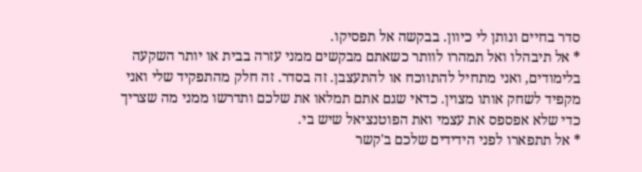סדר בחיים ונותן לי כיוון. בבקשה אל תפסיקו.
* אל תיבהלו ואל תמהרו לוותר כשאתם מבקשים ממני עזרה בבית או יותר השקעה בלימודים, ואני מתחיל להתווכח או להתעצבן. זה בסדר. זה חלק מהתפקיד שלי ואני מקפיד לשחק אותו מצוין. כדאי שגם אתם תמלאו את שלכם ותדרשו ממני מה שצריך כדי שלא אפספס את עצמי ואת הפוטנציאל שיש בי.
* אל תתפארו לפני הידידים שלכם ב'קשר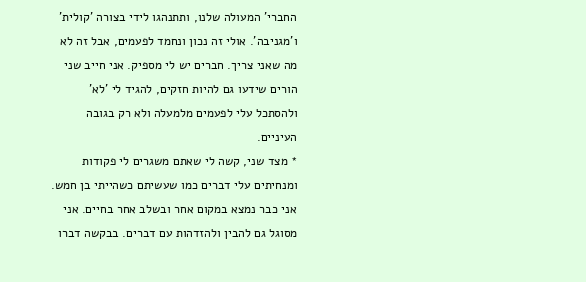החברי' המעולה שלנו, ותתנהגו לידי בצורה 'קולית' ו'מגניבה'. אולי זה נכון ונחמד לפעמים, אבל זה לא מה שאני צריך. חברים יש לי מספיק. אני חייב שני הורים שידעו גם להיות חזקים, להגיד לי 'לא' ולהסתכל עלי לפעמים מלמעלה ולא רק בגובה העיניים.
* מצד שני, קשה לי שאתם משגרים לי פקודות ומנחיתים עלי דברים כמו שעשיתם כשהייתי בן חמש. אני כבר נמצא במקום אחר ובשלב אחר בחיים. אני מסוגל גם להבין ולהזדהות עם דברים. בבקשה דברו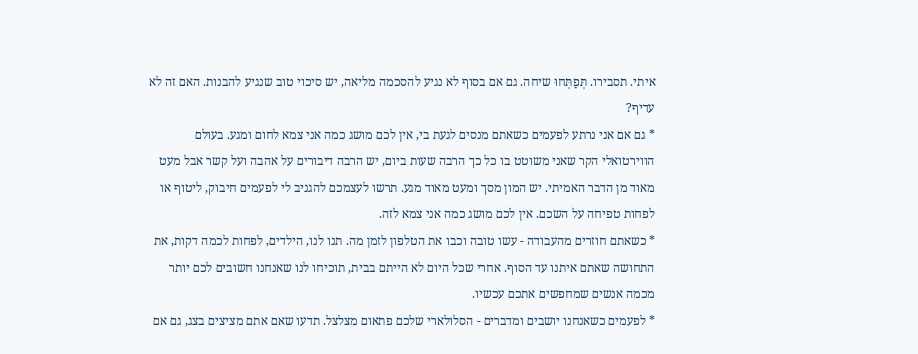איתי. תסבירו. תְּפַתְּחוּ שיחה. גם אם בסוף לא נגיע להסכמה מליאה, יש סיכוי טוב שנגיע להבנות. האם זה לא עדיף?
* גם אם אני נרתע לפעמים כשאתם מנסים לגעת בי, אין לכם מושג כמה אני צמא לחום ומגע. בעולם הווירטואלי הקר שאני משוטט בו כל כך הרבה שעות ביום, יש הרבה דיבורים על אהבה ועל קשר אבל מעט מאוד מן הדבר האמיתי. יש המון מסך ומעט מאוד מגע. תרשו לעצמכם להגניב לי לפעמים חיבוק, ליטוף או לפחות טפיחה על השכם. אין לכם מושג כמה אני צמא לזה.
* כשאתם חוזרים מהעבודה - עשו טובה וכבו את הטלפון לזמן מה. תנו לנו, הילדים, לפחות לכמה דקות, את התחושה שאתם איתנו עד הסוף. אחרי שכל היום לא הייתם בבית, תוכיחו לנו שאנחנו חשובים לכם יותר מכמה אנשים שמחפשים אתכם עכשיו.
* לפעמים כשאנחנו יושבים ומדברים - הסלולארי שלכם פתאום מצלצל. תדעו שאם אתם מציצים בצג, גם אם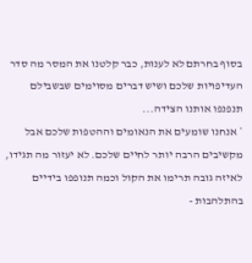בסוף בחרתם לא לענות, כבר קלטנו את המסר מה סדר העדיפויות שלכם ושיש דברים מסוימים שבשבילם תנפנפו אותנו הצידה...
* אנחנו שומעים את הנאומים וההטפות שלכם אבל מקשיבים הרבה יותר לחיים שלכם. לא יעזור מה תגידו, לאיזה גובה תרימו את הקול וכמה תנופפו בידיים בהתלהבות -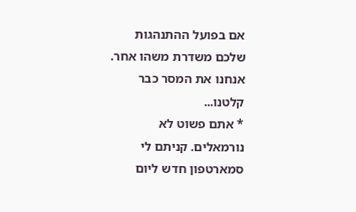אם בפועל ההתנהגות שלכם משדרת משהו אחר. אנחנו את המסר כבר קלטנו...
* אתם פשוט לא נורמאלים. קניתם לי סמארטפון חדש ליום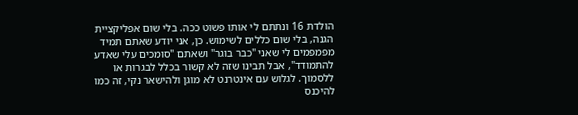הולדת 16 ונתתם לי אותו פשוט ככה. בלי שום אפליקציית הגנה, בלי שום כללים לשימוש. כן, אני יודע שאתם תמיד מפמפמים לי שאני "כבר בוגר" ושאתם "סומכים עלי שאדע להתמודד", אבל תבינו שזה לא קשור בכלל לבגרות או ללסמוך. לגלוש עם אינטרנט לא מוגן ולהישאר נקי, זה כמו להיכנס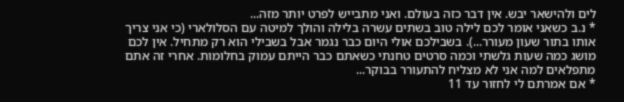לים ולהישאר יבש. אין דבר כזה בעולם. ואני מתבייש לפרט יותר מזה...
* נ.ב כשאני אומר לכם לילה טוב בשתים עשרה בלילה והולך למיטה עם הסלולארי (כי אני צריך אותו בתור שעון מעורר...). בשבילכם אולי היום כבר נגמר אבל בשבילי הוא רק מתחיל. אין לכם מושג כמה שעות גלשתי וכמה סרטים טחנתי כשאתם כבר הייתם עמוק בחלומות. אחרי זה אתם מתפלאים למה אני לא מצליח להתעורר בבוקר...
* אם אמרתם לי לחזור עד 11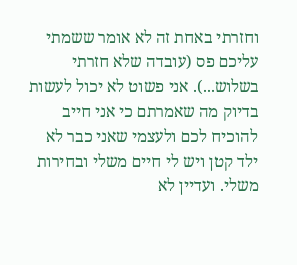וחזרתי באחת זה לא אומר ששמתי עליכם פס (עובדה שלא חזרתי בשלוש...). אני פשוט לא יכול לעשות בדיוק מה שאמרתם כי אני חייב להוכיח לכם ולעצמי שאני כבר לא ילד קטן ויש לי חיים משלי ובחירות משלי. ועדיין לא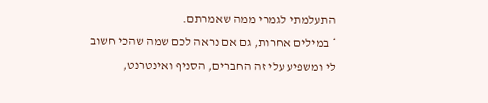התעלמתי לגמרי ממה שאמרתם.
* במילים אחרות, גם אם נראה לכם שמה שהכי חשוב לי ומשפיע עלי זה החברים, הסניף ואינטרנט,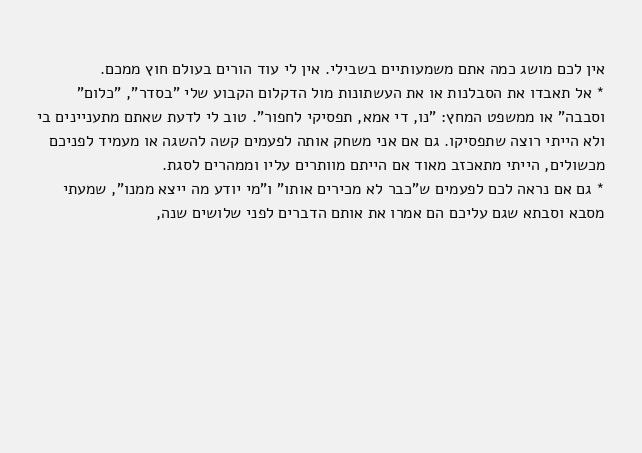אין לכם מושג כמה אתם משמעותיים בשבילי. אין לי עוד הורים בעולם חוץ ממכם.
* אל תאבדו את הסבלנות או את העשתונות מול הדקלום הקבוע שלי "בסדר", "כלום" וסבבה" או ממשפט המחץ: "נו, די אמא, תפסיקי לחפור". טוב לי לדעת שאתם מתעניינים בי ולא הייתי רוצה שתפסיקו. גם אם אני משחק אותה לפעמים קשה להשגה או מעמיד לפניכם מכשולים, הייתי מתאכזב מאוד אם הייתם מוותרים עליו וממהרים לסגת.
* גם אם נראה לכם לפעמים ש"כבר לא מכירים אותו" ו"מי יודע מה ייצא ממנו", שמעתי מסבא וסבתא שגם עליכם הם אמרו את אותם הדברים לפני שלושים שנה,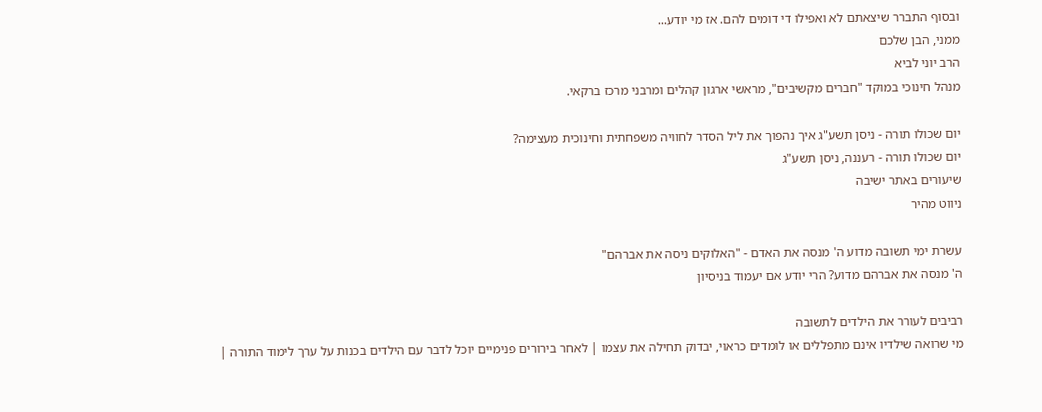ובסוף התברר שיצאתם לא ואפילו די דומים להם. אז מי יודע...
ממני, הבן שלכם
הרב יוני לביא
מנהל חינוכי במוקד "חברים מקשיבים", מראשי ארגון קהלים ומרבני מרכז ברקאי.

יום שכולו תורה - ניסן תשע"ג איך נהפוך את ליל הסדר לחוויה משפחתית וחינוכית מעצימה?
יום שכולו תורה - רעננה, ניסן תשע"ג
שיעורים באתר ישיבה
ניווט מהיר

עשרת ימי תשובה מדוע ה' מנסה את האדם - "האלוקים ניסה את אברהם"
ה' מנסה את אברהם מדוע? הרי יודע אם יעמוד בניסיון

רביבים לעורר את הילדים לתשובה
מי שרואה שילדיו אינם מתפללים או לומדים כראוי, יבדוק תחילה את עצמו | לאחר בירורים פנימיים יוכל לדבר עם הילדים בכנות על ערך לימוד התורה |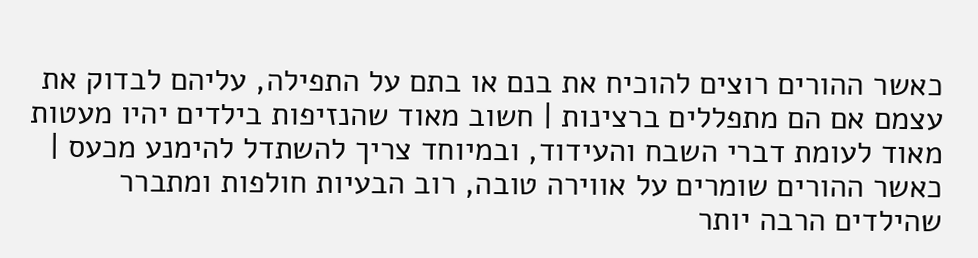כאשר ההורים רוצים להוכיח את בנם או בתם על התפילה, עליהם לבדוק את עצמם אם הם מתפללים ברצינות | חשוב מאוד שהנזיפות בילדים יהיו מעטות מאוד לעומת דברי השבח והעידוד, ובמיוחד צריך להשתדל להימנע מכעס | כאשר ההורים שומרים על אווירה טובה, רוב הבעיות חולפות ומתברר שהילדים הרבה יותר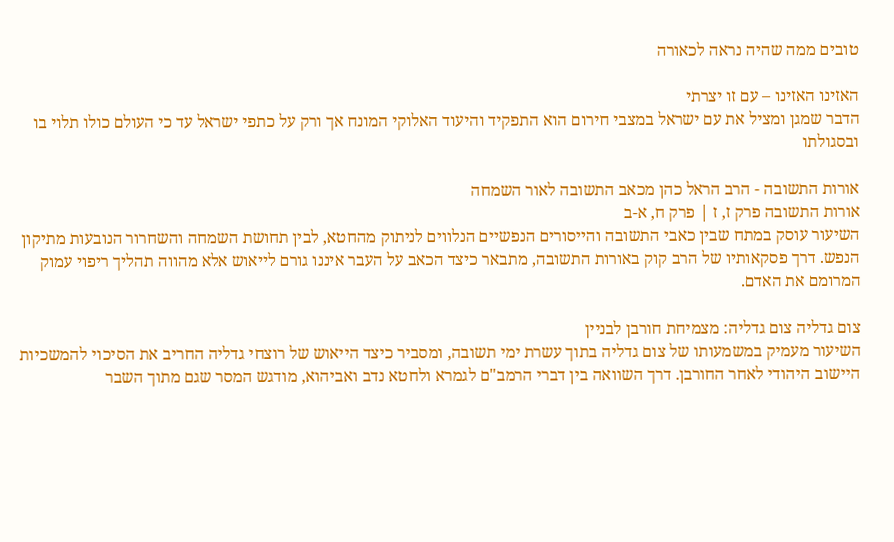טובים ממה שהיה נראה לכאורה

האזינו האזינו – עם זו יצרתי
הדבר שמגן ומציל את עם ישראל במצבי חירום הוא התפקיד והיעוד האלוקי המונח אך ורק על כתפי ישראל עד כי העולם כולו תלוי בו ובסגולתו

אורות התשובה - הרב הראל כהן מכאב התשובה לאור השמחה
אורות התשובה פרק ז, ז | פרק ח, א-ב
השיעור עוסק במתח שבין כאבי התשובה והייסורים הנפשיים הנלווים לניתוק מהחטא, לבין תחושת השמחה והשחרור הנובעות מתיקון הנפש. דרך פסקאותיו של הרב קוק באורות התשובה, מתבאר כיצד הכאב על העבר איננו גורם לייאוש אלא מהווה תהליך ריפוי עמוק המרומם את האדם.

צום גדליה צום גדליה: מצמיחת חורבן לבניין
השיעור מעמיק במשמעותו של צום גדליה בתוך עשרת ימי תשובה, ומסביר כיצד הייאוש של רוצחי גדליה החריב את הסיכוי להמשכיות היישוב היהודי לאחר החורבן. דרך השוואה בין דברי הרמב"ם לגמרא ולחטא נדב ואביהוא, מודגש המסר שגם מתוך השבר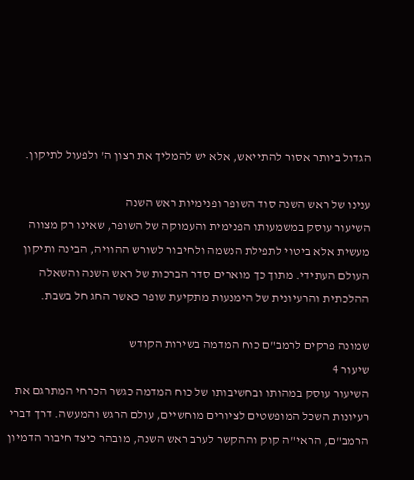הגדול ביותר אסור להתייאש, אלא יש להמליך את רצון ה' ולפעול לתיקון.

ענינו של ראש השנה סוד השופר ופנימיות ראש השנה
השיעור עוסק במשמעותו הפנימית והעמוקה של השופר, שאינו רק מצווה מעשית אלא ביטוי לתפילת הנשמה ולחיבור לשורש ההוויה, הבינה ותיקון העולם העתידי. מתוך כך מוארים סדר הברכות של ראש השנה והשאלה ההלכתית והרעיונית של הימנעות מתקיעת שופר כאשר החג חל בשבת.

שמונה פרקים לרמב"ם כוח המדמה בשירות הקודש
שיעור 4
השיעור עוסק במהותו ובחשיבותו של כוח המדמה כגשר הכרחי המתרגם את רעיונות השכל המופשטים לציורים מוחשיים, עולם הרגש והמעשה. דרך דברי הרמב"ם, הראי"ה קוק וההקשר לערב ראש השנה, מובהר כיצד חיבור הדמיון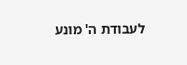לעבודת ה' מונע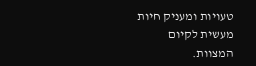טעויות ומעניק חיות מעשית לקיום המצוות.